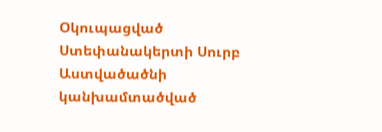Օկուպացված Ստեփանակերտի Սուրբ Աստվածածնի կանխամտածված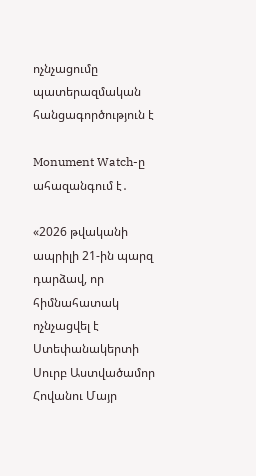ոչնչացումը պատերազմական հանցագործություն է

Monument Watch-ը ահազանգում է․

«2026 թվականի ապրիլի 21-ին պարզ դարձավ, որ հիմնահատակ ոչնչացվել է Ստեփանակերտի Սուրբ Աստվածամոր Հովանու Մայր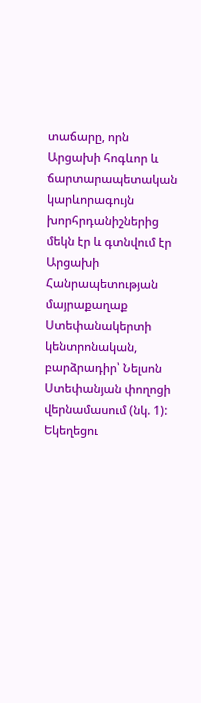տաճարը, որն Արցախի հոգևոր և ճարտարապետական կարևորագույն խորհրդանիշներից մեկն էր և գտնվում էր Արցախի Հանրապետության մայրաքաղաք Ստեփանակերտի կենտրոնական, բարձրադիր՝ Նելսոն Ստեփանյան փողոցի վերնամասում (նկ. 1): Եկեղեցու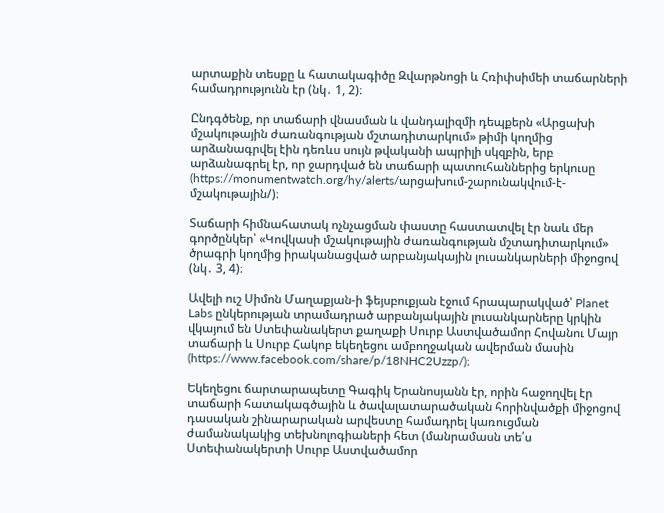արտաքին տեսքը և հատակագիծը Զվարթնոցի և Հռիփսիմեի տաճարների համադրությունն էր (նկ․ 1, 2)։

Ընդգծենք, որ տաճարի վնասման և վանդալիզմի դեպքերն «Արցախի մշակութային ժառանգության մշտադիտարկում» թիմի կողմից արձանագրվել էին դեռևս սույն թվականի ապրիլի սկզբին, երբ արձանագրել էր, որ ջարդված են տաճարի պատուհաններից երկուսը (https://monumentwatch.org/hy/alerts/արցախում-շարունակվում-է-մշակութային/)։

Տաճարի հիմնահատակ ոչնչացման փաստը հաստատվել էր նաև մեր գործընկեր՝ «Կովկասի մշակութային ժառանգության մշտադիտարկում» ծրագրի կողմից իրականացված արբանյակային լուսանկարների միջոցով (նկ․ 3, 4)։

Ավելի ուշ Սիմոն Մաղաքյան-ի ֆեյսբուքյան էջում հրապարակված՝ Planet Labs ընկերության տրամադրած արբանյակային լուսանկարները կրկին վկայում են Ստեփանակերտ քաղաքի Սուրբ Աստվածամոր Հովանու Մայր տաճարի և Սուրբ Հակոբ եկեղեցու ամբողջական ավերման մասին (https://www.facebook.com/share/p/18NHC2Uzzp/)։

Եկեղեցու ճարտարապետը Գագիկ Երանոսյանն էր, որին հաջողվել էր տաճարի հատակագծային և ծավալատարածական հորինվածքի միջոցով դասական շինարարական արվեստը համադրել կառուցման ժամանակակից տեխնոլոգիաների հետ (մանրամասն տե՛ս Ստեփանակերտի Սուրբ Աստվածամոր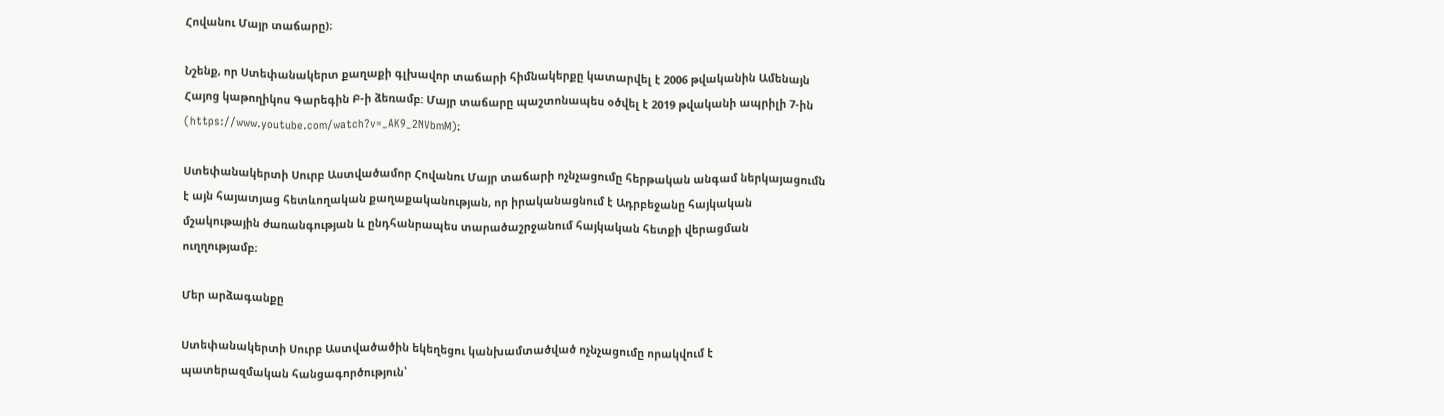Հովանու Մայր տաճարը)։

Նշենք, որ Ստեփանակերտ քաղաքի գլխավոր տաճարի հիմնակերքը կատարվել է 2006 թվականին Ամենայն Հայոց կաթողիկոս Գարեգին Բ-ի ձեռամբ: Մայր տաճարը պաշտոնապես օծվել է 2019 թվականի ապրիլի 7-ին (https://www.youtube.com/watch?v=_AK9_2NVbmM)։

Ստեփանակերտի Սուրբ Աստվածամոր Հովանու Մայր տաճարի ոչնչացումը հերթական անգամ ներկայացումն է այն հայատյաց հետևողական քաղաքականության, որ իրականացնում է Ադրբեջանը հայկական մշակութային ժառանգության և ընդհանրապես տարածաշրջանում հայկական հետքի վերացման ուղղությամբ։

Մեր արձագանքը

Ստեփանակերտի Սուրբ Աստվածածին եկեղեցու կանխամտածված ոչնչացումը որակվում է պատերազմական հանցագործություն՝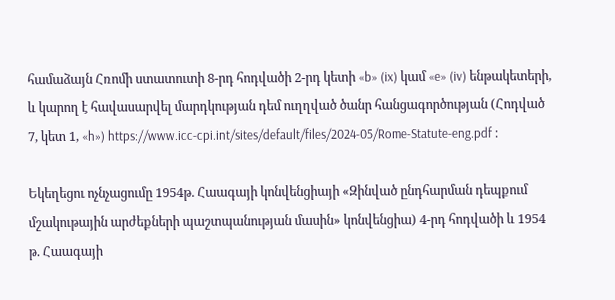համաձայն Հռոմի ստատուտի 8-րդ հոդվածի 2-րդ կետի «b» (ix) կամ «e» (iv) ենթակետերի, և կարող է հավասարվել մարդկության դեմ ուղղված ծանր հանցագործության (Հոդված 7, կետ 1, «h») https://www.icc-cpi.int/sites/default/files/2024-05/Rome-Statute-eng.pdf ։

Եկեղեցու ոչնչացումը 1954թ. Հաագայի կոնվենցիայի «Զինված ընդհարման դեպքում մշակութային արժեքների պաշտպանության մասին» կոնվենցիա) 4-րդ հոդվածի և 1954 թ. Հաագայի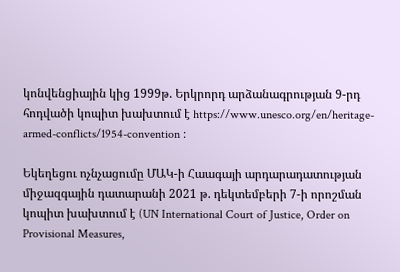կոնվենցիային կից 1999թ. Երկրորդ արձանագրության 9-րդ հոդվածի կոպիտ խախտում է https://www.unesco.org/en/heritage-armed-conflicts/1954-convention ։

Եկեղեցու ոչնչացումը ՄԱԿ-ի Հաագայի արդարադատության միջազգային դատարանի 2021 թ. դեկտեմբերի 7-ի որոշման կոպիտ խախտում է (UN International Court of Justice, Order on Provisional Measures,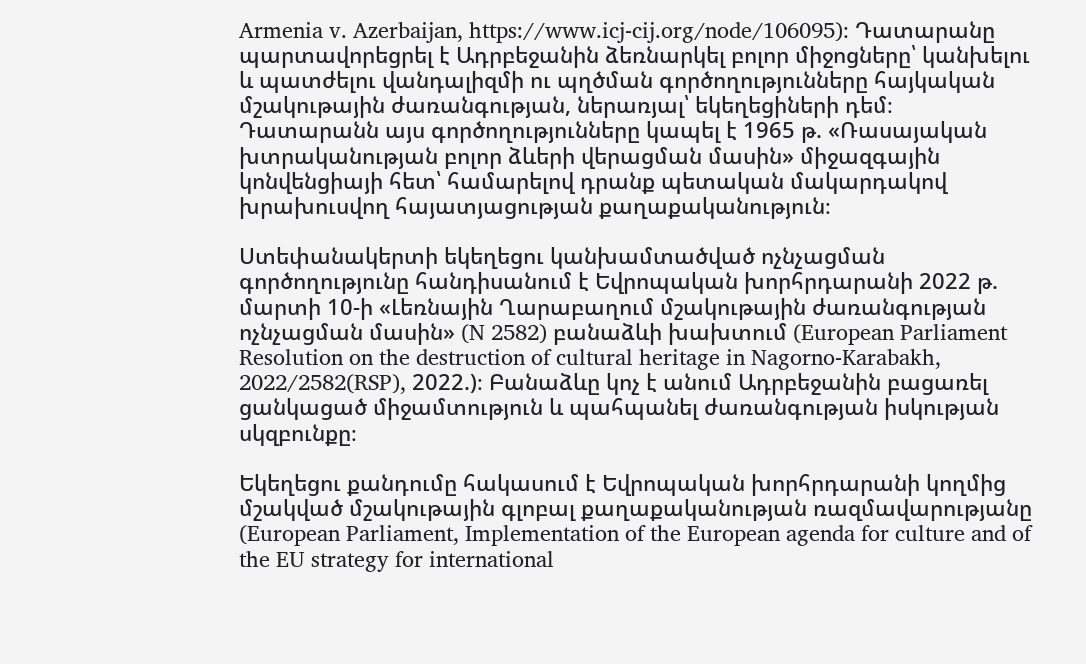Armenia v. Azerbaijan, https://www.icj-cij.org/node/106095)։ Դատարանը պարտավորեցրել է Ադրբեջանին ձեռնարկել բոլոր միջոցները՝ կանխելու և պատժելու վանդալիզմի ու պղծման գործողությունները հայկական մշակութային ժառանգության, ներառյալ՝ եկեղեցիների դեմ։ Դատարանն այս գործողությունները կապել է 1965 թ. «Ռասայական խտրականության բոլոր ձևերի վերացման մասին» միջազգային կոնվենցիայի հետ՝ համարելով դրանք պետական մակարդակով խրախուսվող հայատյացության քաղաքականություն։

Ստեփանակերտի եկեղեցու կանխամտածված ոչնչացման գործողությունը հանդիսանում է Եվրոպական խորհրդարանի 2022 թ. մարտի 10-ի «Լեռնային Ղարաբաղում մշակութային ժառանգության ոչնչացման մասին» (N 2582) բանաձևի խախտում (European Parliament Resolution on the destruction of cultural heritage in Nagorno-Karabakh, 2022/2582(RSP), 2022.)։ Բանաձևը կոչ է անում Ադրբեջանին բացառել ցանկացած միջամտություն և պահպանել ժառանգության իսկության սկզբունքը։

Եկեղեցու քանդումը հակասում է Եվրոպական խորհրդարանի կողմից մշակված մշակութային գլոբալ քաղաքականության ռազմավարությանը (European Parliament, Implementation of the European agenda for culture and of the EU strategy for international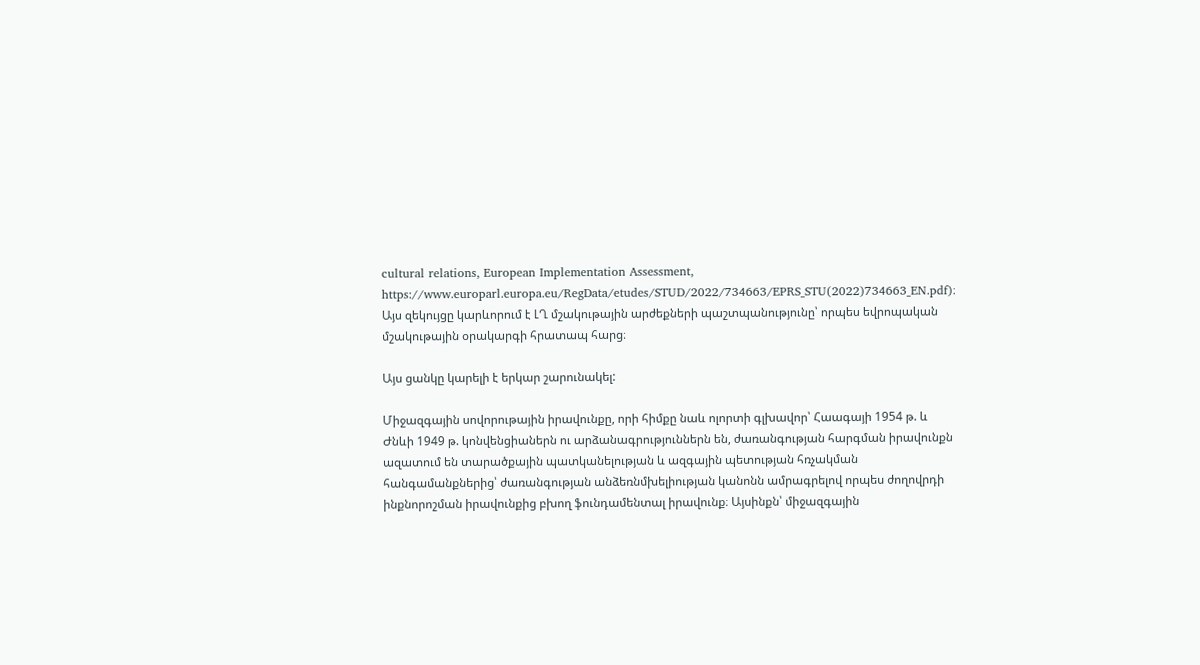cultural relations, European Implementation Assessment, https://www.europarl.europa.eu/RegData/etudes/STUD/2022/734663/EPRS_STU(2022)734663_EN.pdf)։ Այս զեկույցը կարևորում է ԼՂ մշակութային արժեքների պաշտպանությունը՝ որպես եվրոպական մշակութային օրակարգի հրատապ հարց։

Այս ցանկը կարելի է երկար շարունակել:

Միջազգային սովորութային իրավունքը, որի հիմքը նաև ոլորտի գլխավոր՝ Հաագայի 1954 թ. և Ժնևի 1949 թ. կոնվենցիաներն ու արձանագրություններն են, ժառանգության հարգման իրավունքն ազատում են տարածքային պատկանելության և ազգային պետության հռչակման հանգամանքներից՝ ժառանգության անձեռնմխելիության կանոնն ամրագրելով որպես ժողովրդի ինքնորոշման իրավունքից բխող ֆունդամենտալ իրավունք։ Այսինքն՝ միջազգային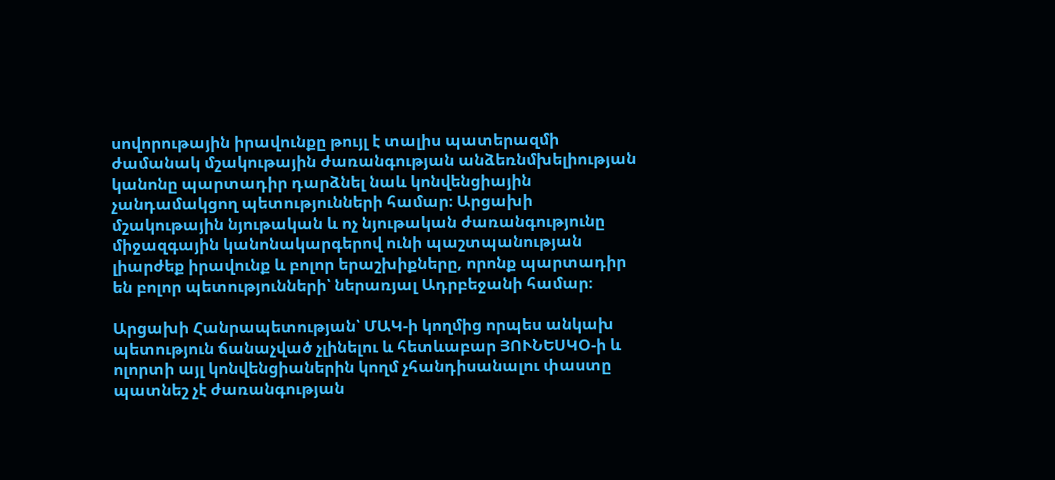սովորութային իրավունքը թույլ է տալիս պատերազմի ժամանակ մշակութային ժառանգության անձեռնմխելիության կանոնը պարտադիր դարձնել նաև կոնվենցիային չանդամակցող պետությունների համար։ Արցախի մշակութային նյութական և ոչ նյութական ժառանգությունը միջազգային կանոնակարգերով ունի պաշտպանության լիարժեք իրավունք և բոլոր երաշխիքները, որոնք պարտադիր են բոլոր պետությունների՝ ներառյալ Ադրբեջանի համար։

Արցախի Հանրապետության՝ ՄԱԿ-ի կողմից որպես անկախ պետություն ճանաչված չլինելու և հետևաբար ՅՈՒՆԵՍԿՕ-ի և ոլորտի այլ կոնվենցիաներին կողմ չհանդիսանալու փաստը պատնեշ չէ ժառանգության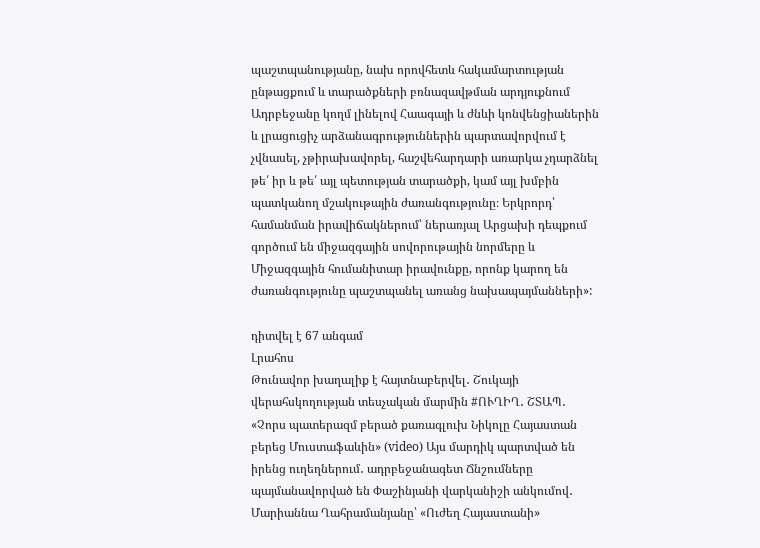պաշտպանությանը, նախ որովհետև հակամարտության ընթացքում և տարածքների բռնազավթման արդյուքնում Ադրբեջանը կողմ լինելով Հաագայի և ժնևի կոնվենցիաներին և լրացուցիչ արձանագրություններին պարտավորվում է չվնասել, չթիրախավորել, հաշվեհարդարի առարկա չդարձնել թե՛ իր և թե՛ այլ պետության տարածքի, կամ այլ խմբին պատկանող մշակութային ժառանգությունը։ Երկրորդ՝ համանման իրավիճակներում՝ ներառյալ Արցախի դեպքում գործում են միջազգային սովորութային նորմերը և Միջազգային հումանիտար իրավունքը, որոնք կարող են ժառանգությունը պաշտպանել առանց նախապայմանների»:

դիտվել է 67 անգամ
Լրահոս
Թունավոր խաղալիք է հայտնաբերվել․ Շուկայի վերահսկողության տեսչական մարմին #ՈՒՂԻՂ․ ՇՏԱՊ․ «Չորս պատերազմ բերած քառագլուխ Նիկոլը Հայաստան բերեց Մուստաֆաևին» (video) Այս մարդիկ պարտված են իրենց ուղեղներում․ ադրբեջանագետ Ճնշումները պայմանավորված են Փաշինյանի վարկանիշի անկումով․ Մարիաննա Ղահրամանյանը՝ «Ուժեղ Հայաստանի»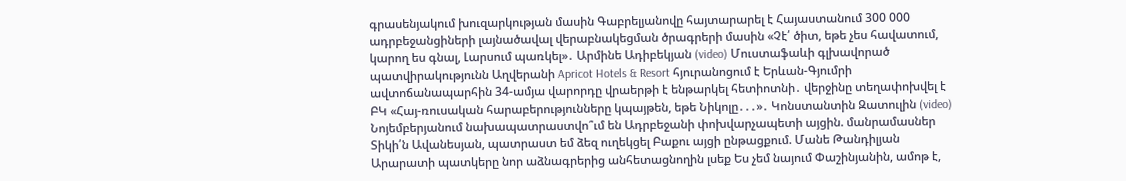գրասենյակում խուզարկության մասին Գաբրելյանովը հայտարարել է Հայաստանում 300 000 ադրբեջանցիների լայնածավալ վերաբնակեցման ծրագրերի մասին «Չէ՛ ծիտ, եթե չես հավատում, կարող ես գնալ, Լարսում պառկել»․ Արմինե Ադիբեկյան (video) Մուստաֆաևի գլխավորած պատվիրակությունն Աղվերանի Apricot Hotels & Resort հյուրանոցում է Երևան-Գյումրի ավտոճանապարհին 34-ամյա վարորդը վրաերթի է ենթարկել հետիոտնի․ վերջինը տեղափոխվել է ԲԿ «Հայ-ռուսական հարաբերությունները կպայթեն, եթե Նիկոլը․․․»․ Կոնստանտին Զատուլին (video) Նոյեմբերյանում նախապատրաստվո՞ւմ են Ադրբեջանի փոխվարչապետի այցին. մանրամասներ Տիկի՛ն Ավանեսյան, պատրաստ եմ ձեզ ուղեկցել Բաքու այցի ընթացքում. Մանե Թանդիլյան Արարատի պատկերը նոր աձնագրերից անհետացնողին լսեք Ես չեմ նայում Փաշինյանին, ամոթ է,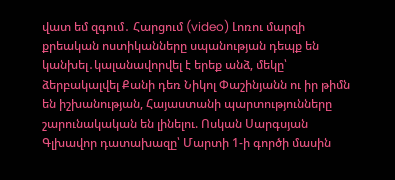վատ եմ զգում․ Հարցում (video) Լոռու մարզի քրեական ոստիկանները սպանության դեպք են կանխել․կալանավորվել է երեք անձ, մեկը՝ ձերբակալվել Քանի դեռ Նիկոլ Փաշինյանն ու իր թիմն են իշխանության, Հայաստանի պարտությունները շարունակական են լինելու. Ոսկան Սարգսյան Գլխավոր դատախազը՝ Մարտի 1-ի գործի մասին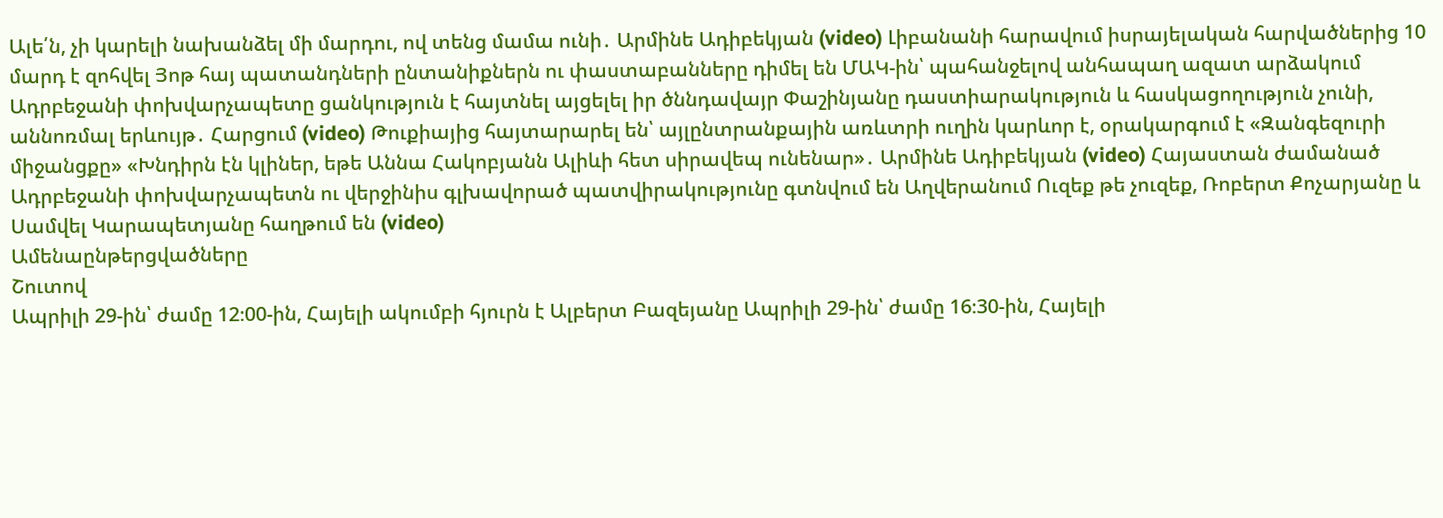Ալե՛ն, չի կարելի նախանձել մի մարդու, ով տենց մամա ունի․ Արմինե Ադիբեկյան (video) Լիբանանի հարավում իսրայելական հարվածներից 10 մարդ է զոհվել Յոթ հայ պատանդների ընտանիքներն ու փաստաբանները դիմել են ՄԱԿ-ին՝ պահանջելով անհապաղ ազատ արձակում Ադրբեջանի փոխվարչապետը ցանկություն է հայտնել այցելել իր ծննդավայր Փաշինյանը դաստիարակություն և հասկացողություն չունի, աննոռմալ երևույթ․ Հարցում (video) Թուքիայից հայտարարել են՝ այլընտրանքային առևտրի ուղին կարևոր է, օրակարգում է «Զանգեզուրի միջանցքը» «Խնդիրն էն կլիներ, եթե Աննա Հակոբյանն Ալիևի հետ սիրավեպ ունենար»․ Արմինե Ադիբեկյան (video) Հայաստան ժամանած Ադրբեջանի փոխվարչապետն ու վերջինիս գլխավորած պատվիրակությունը գտնվում են Աղվերանում Ուզեք թե չուզեք, Ռոբերտ Քոչարյանը և Սամվել Կարապետյանը հաղթում են (video)
Ամենաընթերցվածները
Շուտով
Ապրիլի 29-ին՝ ժամը 12։00-ին, Հայելի ակումբի հյուրն է Ալբերտ Բազեյանը Ապրիլի 29-ին՝ ժամը 16։30-ին, Հայելի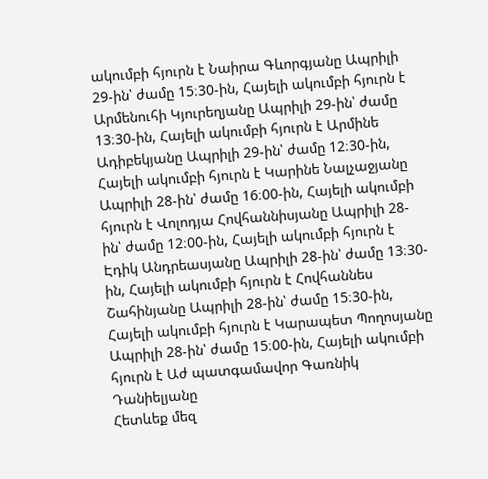ակումբի հյուրն է Նաիրա Գևորգյանը Ապրիլի 29-ին՝ ժամը 15։30-ին, Հայելի ակումբի հյուրն է Արմենուհի Կյուրեղյանը Ապրիլի 29-ին՝ ժամը 13։30-ին, Հայելի ակումբի հյուրն է Արմինե Ադիբեկյանը Ապրիլի 29-ին՝ ժամը 12։30-ին, Հայելի ակումբի հյուրն է Կարինե Նալչաջյանը Ապրիլի 28-ին՝ ժամը 16։00-ին, Հայելի ակումբի հյուրն է Վոլոդյա Հովհաննիսյանը Ապրիլի 28-ին՝ ժամը 12։00-ին, Հայելի ակումբի հյուրն է Էդիկ Անդրեասյանը Ապրիլի 28-ին՝ ժամը 13։30-ին, Հայելի ակումբի հյուրն է Հովհաննես Շահինյանը Ապրիլի 28-ին՝ ժամը 15։30-ին, Հայելի ակումբի հյուրն է Կարապետ Պողոսյանը Ապրիլի 28-ին՝ ժամը 15։00-ին, Հայելի ակումբի հյուրն է Աժ պատգամավոր Գառնիկ Դանիելյանը
Հետևեք մեզ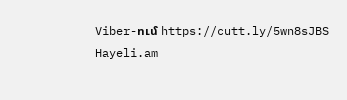Viber-ում https://cutt.ly/5wn8sJBS
Hayeli.am